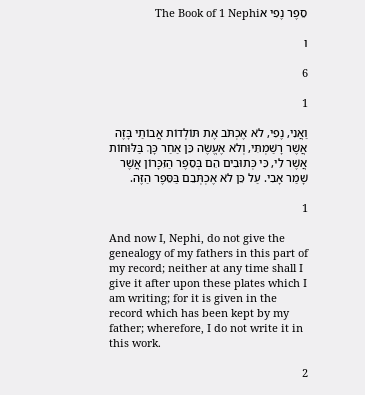סֵפֶר נֶפִי אThe Book of 1 Nephi

ו

6

1

וַאֲנִי, נֶפִי, לֹא אֶכְתֹּב אֶת תּוֹלְדוֹת אֲבוֹתַי בָּזֶה אֲשֶׁר רָשַׁמְתִּי, וְלֹא אֶעֱשֶׂה כֵּן אַחַר כָּךְ בַּלּוּחוֹת אֲשֶׁר לִי, כִּי כְּתוּבִים הֵם בְּסֵפֶר הַזִּכָּרוֹן אֲשֶׁר שָׁמַר אָבִי. עַל כֵּן לֹא אֶכְתְּבֵם בַּסֵּפֶר הַזֶּה.

1

And now I, Nephi, do not give the genealogy of my fathers in this part of my record; neither at any time shall I give it after upon these plates which I am writing; for it is given in the record which has been kept by my father; wherefore, I do not write it in this work.

2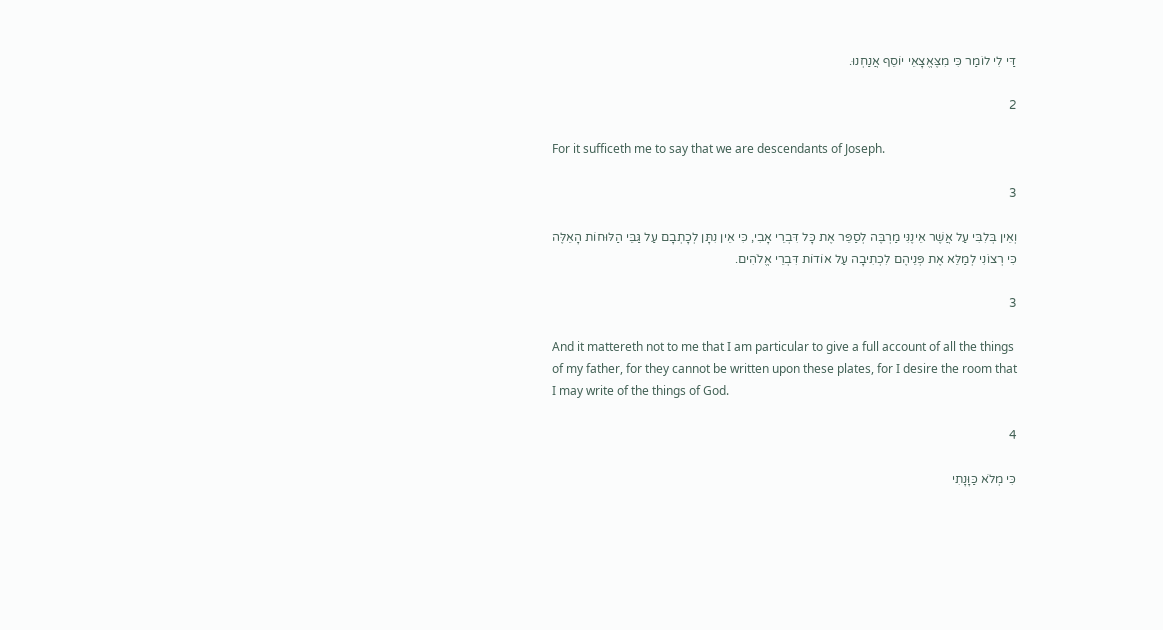דַּי לִי לוֹמַר כִּי מִצֶּאֱצָאֵי יוֹסֵף אֲנַחְנוּ.

2

For it sufficeth me to say that we are descendants of Joseph.

3

וְאֵין בְּלִבִּי עַל אֲשֶׁר אֵינֶנִּי מַרְבֶּה לְסַפֵּר אֶת כָּל דִּבְרֵי אָבִי, כִּי אֵין נִתָּן לְכָתְבָם עַל גַּבֵּי הַלּוּחוֹת הָאֵלֶּה כִּי רְצוֹנִי לְמַלֵּא אֶת פְּנֵיהֶם לִכְתִיבָה עַל אוֹדוֹת דִּבְרֵי אֱלֹהִים.

3

And it mattereth not to me that I am particular to give a full account of all the things of my father, for they cannot be written upon these plates, for I desire the room that I may write of the things of God.

4

כִּי מְלֹא כַּוָּנָתִי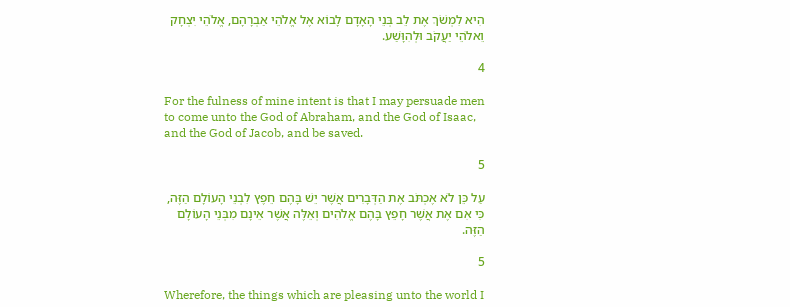הִיא לִמְשֹׁךְ אֶת לֵב בְּנֵי הָאָדָם לָבוֹא אֶל אֱלֹהֵי אַבְרָהָם, אֱלֹהֵי יִצְחָק וֵאלֹהֵי יַעֲקֹב וּלְהִוָּשַׁע.

4

For the fulness of mine intent is that I may persuade men to come unto the God of Abraham, and the God of Isaac, and the God of Jacob, and be saved.

5

עַל כֵּן לֹא אֶכְתֹּב אֶת הַדְּבָרִים אֲשֶׁר יֵשׁ בָּהֶם חֵפֶץ לִבְנֵי הָעוֹלָם הַזֶּה, כִּי אִם אֶת אֲשֶׁר חָפֵץ בָּהֶם אֱלֹהִים וְאֵלֶּה אֲשֶׁר אֵינָם מִבְּנֵי הָעוֹלָם הַזֶּה.

5

Wherefore, the things which are pleasing unto the world I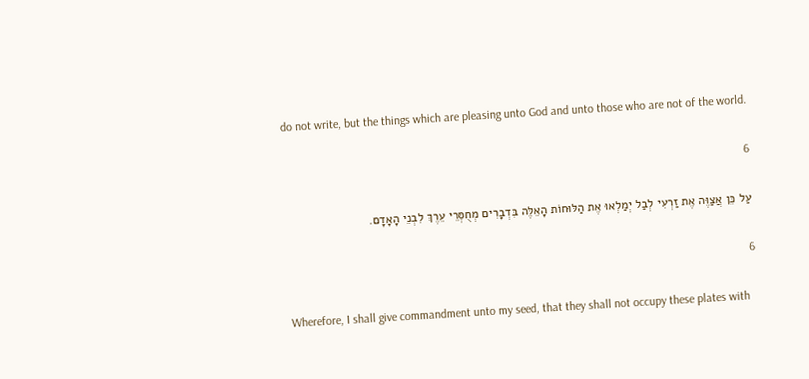do not write, but the things which are pleasing unto God and unto those who are not of the world.

6

עַל כֵּן אֲצַוֶּה אֶת זַרְעִי לְבַל יְמַלְאוּ אֶת הַלּוּחוֹת הָאֵלֶּה בִּדְבָרִים מְחֻסְּרֵי עֵרֶךְ לִבְנֵי הָאָדָם.

6

Wherefore, I shall give commandment unto my seed, that they shall not occupy these plates with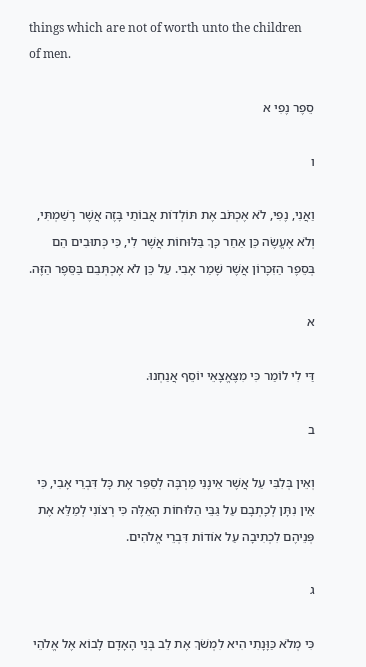things which are not of worth unto the children of men.

סֵפֶר נֶפִי א

ו

וַאֲנִי, נֶפִי, לֹא אֶכְתֹּב אֶת תּוֹלְדוֹת אֲבוֹתַי בָּזֶה אֲשֶׁר רָשַׁמְתִּי, וְלֹא אֶעֱשֶׂה כֵּן אַחַר כָּךְ בַּלּוּחוֹת אֲשֶׁר לִי, כִּי כְּתוּבִים הֵם בְּסֵפֶר הַזִּכָּרוֹן אֲשֶׁר שָׁמַר אָבִי. עַל כֵּן לֹא אֶכְתְּבֵם בַּסֵּפֶר הַזֶּה.

א

דַּי לִי לוֹמַר כִּי מִצֶּאֱצָאֵי יוֹסֵף אֲנַחְנוּ.

ב

וְאֵין בְּלִבִּי עַל אֲשֶׁר אֵינֶנִּי מַרְבֶּה לְסַפֵּר אֶת כָּל דִּבְרֵי אָבִי, כִּי אֵין נִתָּן לְכָתְבָם עַל גַּבֵּי הַלּוּחוֹת הָאֵלֶּה כִּי רְצוֹנִי לְמַלֵּא אֶת פְּנֵיהֶם לִכְתִיבָה עַל אוֹדוֹת דִּבְרֵי אֱלֹהִים.

ג

כִּי מְלֹא כַּוָּנָתִי הִיא לִמְשֹׁךְ אֶת לֵב בְּנֵי הָאָדָם לָבוֹא אֶל אֱלֹהֵי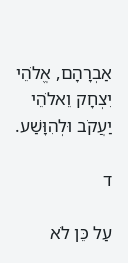אַבְרָהָם, אֱלֹהֵי יִצְחָק וֵאלֹהֵי יַעֲקֹב וּלְהִוָּשַׁע.

ד

עַל כֵּן לֹא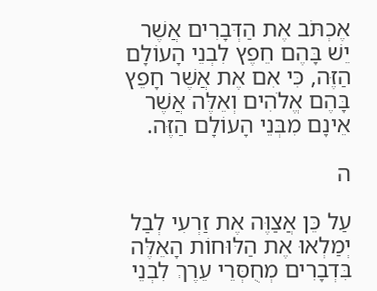אֶכְתֹּב אֶת הַדְּבָרִים אֲשֶׁר יֵשׁ בָּהֶם חֵפֶץ לִבְנֵי הָעוֹלָם הַזֶּה, כִּי אִם אֶת אֲשֶׁר חָפֵץ בָּהֶם אֱלֹהִים וְאֵלֶּה אֲשֶׁר אֵינָם מִבְּנֵי הָעוֹלָם הַזֶּה.

ה

עַל כֵּן אֲצַוֶּה אֶת זַרְעִי לְבַל יְמַלְאוּ אֶת הַלּוּחוֹת הָאֵלֶּה בִּדְבָרִים מְחֻסְּרֵי עֵרֶךְ לִבְנֵי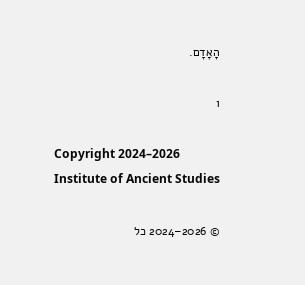הָאָדָם.

ו

Copyright 2024–2026 Institute of Ancient Studies

© 2026–2024 כל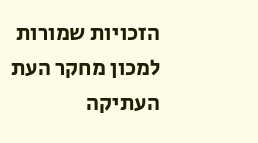הזכויות שמורות למכון מחקר העת העתיקה